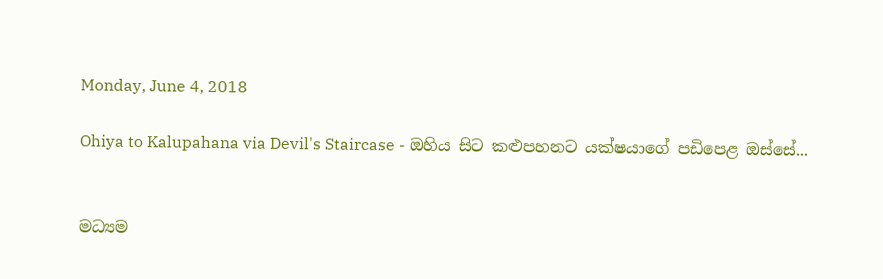Monday, June 4, 2018

Ohiya to Kalupahana via Devil's Staircase - ඔහිය සිට කළුපහනට යක්ෂයාගේ පඩිපෙළ ඔස්සේ...


මධ්‍යම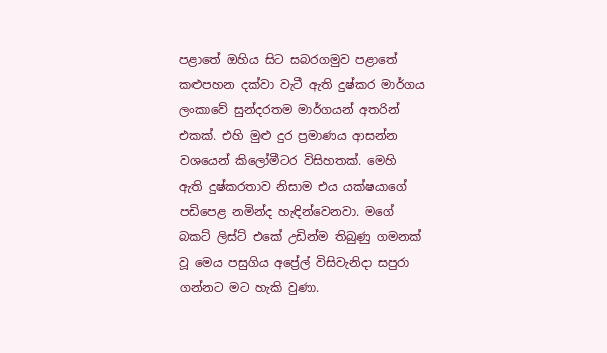පළාතේ ඔහිය සිට සබරගමුව පළාතේ කළුපහන දක්වා වැටී ඇති දුෂ්කර මාර්ගය ලංකාවේ සුන්දරතම මාර්ගයන් අතරින් එකක්. එහි මුළු දුර ප්‍රමාණය ආසන්න වශයෙන් කිලෝමීටර විසිහතක්. මෙහි ඇති දුෂ්කරතාව නිසාම එය යක්ෂයාගේ පඩිපෙළ නමින්ද හැඳින්වෙනවා. මගේ බකට් ලිස්ට් එකේ උඩින්ම තිබුණු ගමනක් වූ මෙය පසුගිය අප්‍රේල් විසිවැනිදා සපුරා ගන්නට මට හැකි වුණා.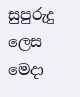සුපුරුදු ලෙස මෙදා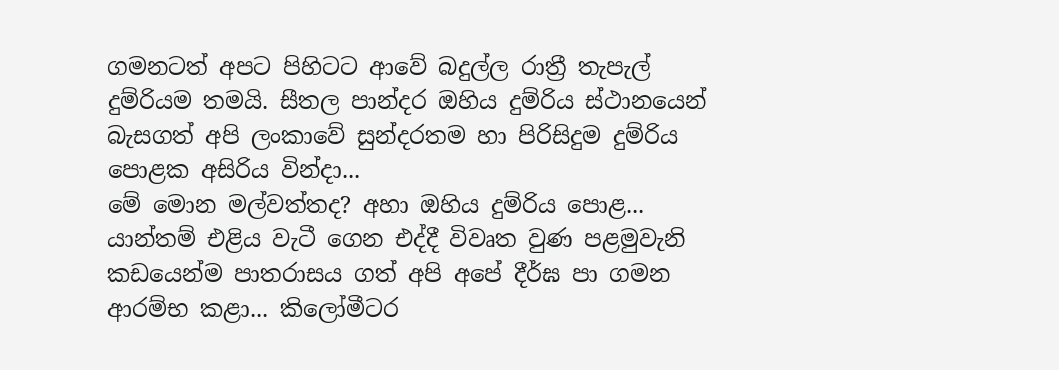ගමනටත් අපට පිහිටට ආවේ බදුල්ල රාත්‍රී තැපැල් දුම්රියම තමයි. සීතල පාන්දර ඔහිය දුම්රිය ස්ථානයෙන් බැසගත් අපි ලංකාවේ සුන්දරතම හා පිරිසිදුම දුම්රිය පොළක අසිරිය වින්දා...
මේ මොන මල්වත්තද? අහා ඔහිය දුම්රිය පොළ...
යාන්තම් එළිය වැටී ගෙන එද්දී විවෘත වුණ පළමුවැනි කඩයෙන්ම පාතරාසය ගත් අපි අපේ දීර්ඝ පා ගමන ආරම්භ කළා... කිලෝමීටර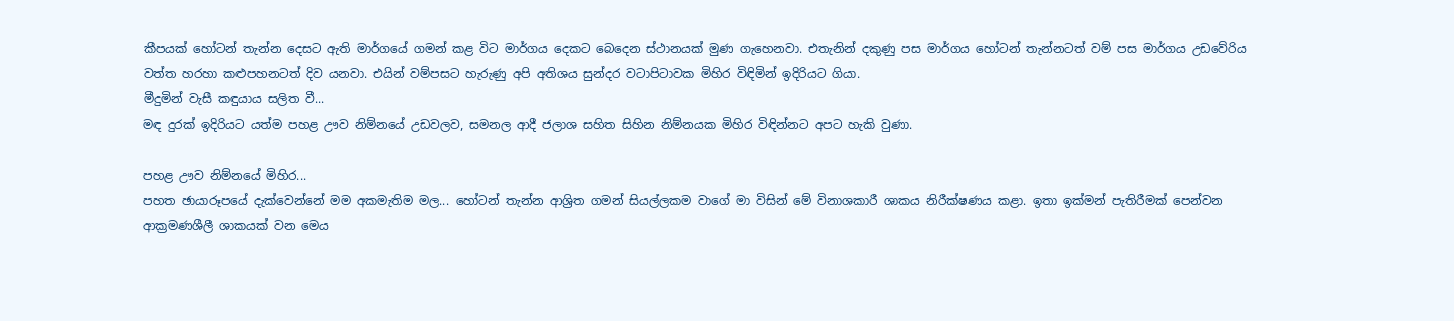කීපයක් හෝටන් තැන්න දෙසට ඇති මාර්ගයේ ගමන් කළ විට මාර්ගය දෙකට බෙදෙන ස්ථානයක් මුණ ගැහෙනවා. එතැනින් දකුණු පස මාර්ගය හෝටන් තැන්නටත් වම් පස මාර්ගය උඩවේරිය වත්ත හරහා කළුපහනටත් දිව යනවා. එයින් වම්පසට හැරුණු අපි අතිශය සුන්දර වටාපිටාවක මිහිර විඳිමින් ඉදිරියට ගියා.
මීදුමින් වැසී කඳුයාය සලිත වී...
මඳ දුරක් ඉදිරියට යත්ම පහළ ඌව නිම්නයේ උඩවලව, සමනල ආදී ජලාශ සහිත සිහින නිම්නයක මිහිර විඳින්නට අපට හැකි වුණා.

පහළ ඌව නිම්නයේ මිහිර...
පහත ඡායාරූපයේ දැක්වෙන්නේ මම අකමැතිම මල... හෝටන් තැන්න ආශ්‍රිත ගමන් සියල්ලකම වාගේ මා විසින් මේ විනාශකාරී ශාකය නිරීක්ෂණය කළා. ඉතා ඉක්මන් පැතිරීමක් පෙන්වන ආක්‍රමණශීලී ශාකයක් වන මෙය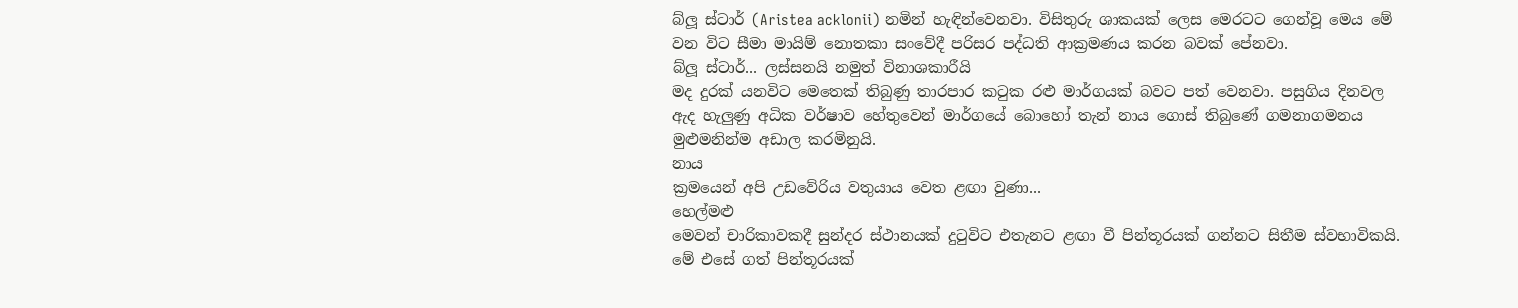බ්ලූ ස්ටාර් (Aristea acklonii) නමින් හැඳින්වෙනවා. විසිතුරු ශාකයක් ලෙස මෙරටට ගෙන්වූ මෙය මේ වන විට සීමා මායිම් නොතකා සංවේදී පරිසර පද්ධති ආක්‍රමණය කරන බවක් පේනවා.
බ්ලූ ස්ටාර්... ලස්සනයි නමුත් විනාශකාරීයි
මද දුරක් යනවිට මෙතෙක් තිබුණු තාරපාර කටුක රළු මාර්ගයක් බවට පත් වෙනවා. පසුගිය දිනවල ඇද හැලුණු අධික වර්ෂාව හේතුවෙන් මාර්ගයේ බොහෝ තැන් නාය ගොස් තිබුණේ ගමනාගමනය මුළුමනින්ම අඩාල කරමිනුයි.
නාය
ක්‍රමයෙන් අපි උඩවේරිය වතුයාය වෙත ළඟා වුණා...
හෙල්මළු
මෙවන් චාරිකාවකදී සුන්දර ස්ථානයක් දුටුවිට එතැනට ළඟා වී පින්තූරයක් ගන්නට සිතීම ස්වභාවිකයි. මේ එසේ ගත් පින්තූරයක්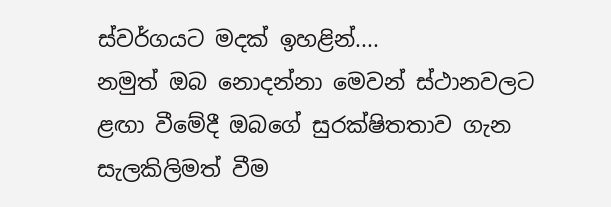ස්වර්ගයට මදක් ඉහළින්....
නමුත් ඔබ නොදන්නා මෙවන් ස්ථානවලට ළඟා වීමේදී ඔබගේ සුරක්ෂිතතාව ගැන සැලකිලිමත් වීම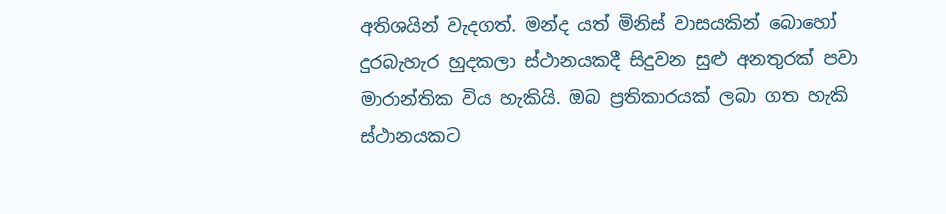අතිශයින් වැදගත්. මන්ද යත් මිනිස් වාසයකින් බොහෝ දුරබැහැර හුදකලා ස්ථානයකදී සිදුවන සුළු අනතුරක් පවා මාරාන්තික විය හැකියි. ඔබ ප්‍රතිකාරයක් ලබා ගත හැකි ස්ථානයකට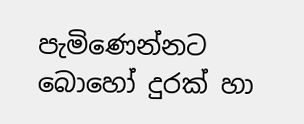පැමිණෙන්නට බොහෝ දුරක් හා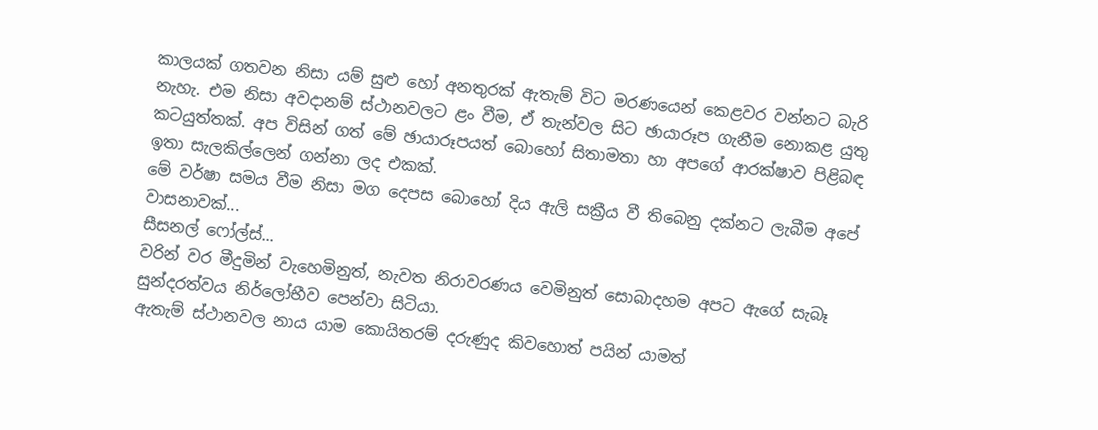කාලයක් ගතවන නිසා යම් සුළු හෝ අනතුරක් ඇතැම් විට මරණයෙන් කෙළවර වන්නට බැරි නැහැ. එම නිසා අවදානම් ස්ථානවලට ළං වීම, ඒ තැන්වල සිට ඡායාරූප ගැනීම නොකළ යුතු කටයුත්තක්. අප විසින් ගත් මේ ඡායාරූපයත් බොහෝ සිතාමතා හා අපගේ ආරක්ෂාව පිළිබඳ ඉතා සැලකිල්ලෙන් ගන්නා ලද එකක්.
මේ වර්ෂා සමය වීම නිසා මග දෙපස බොහෝ දිය ඇලි සක්‍රීය වී තිබෙනු දක්නට ලැබීම අපේ වාසනාවක්...
සීසනල් ෆෝල්ස්...
වරින් වර මීදුමින් වැහෙමිනුත්, නැවත නිරාවරණය වෙමිනුත් සොබාදහම අපට ඇගේ සැබෑ සුන්දරත්වය නිර්ලෝභීව පෙන්වා සිටියා.
ඇතැම් ස්ථානවල නාය යාම කොයිතරම් දරුණුද කිවහොත් පයින් යාමත්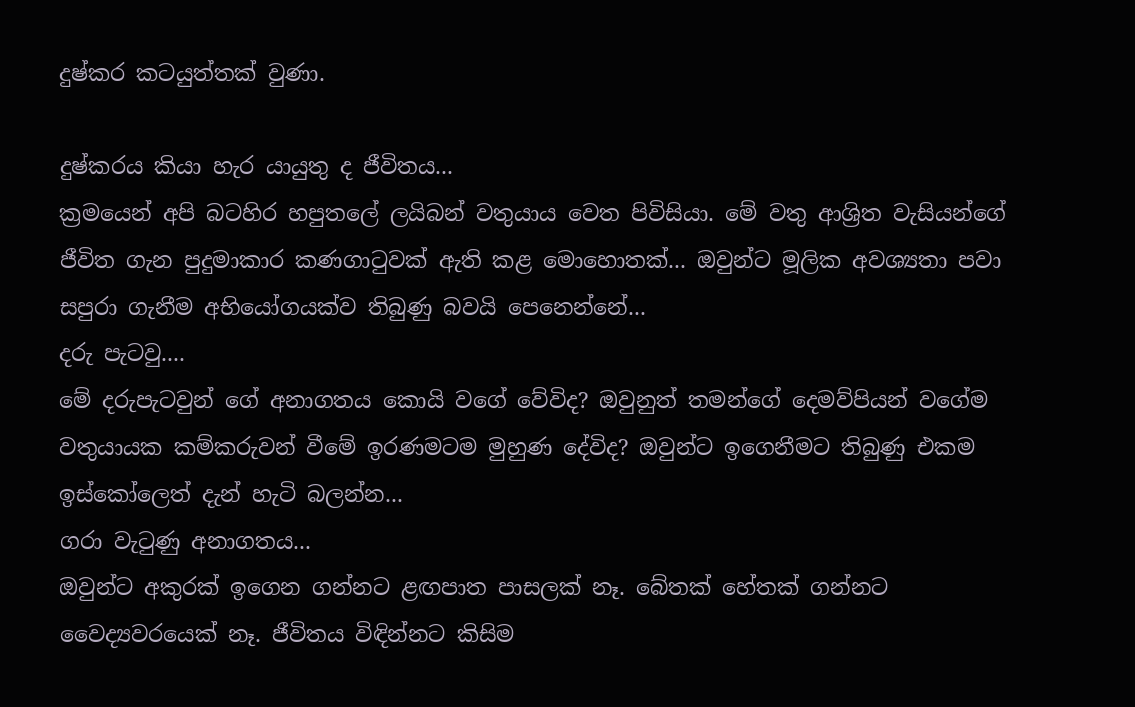දුෂ්කර කටයුත්තක් වුණා.

දුෂ්කරය කියා හැර යායුතු ද ජීවිතය...
ක්‍රමයෙන් අපි බටහිර හපුතලේ ලයිබන් වතුයාය වෙත පිවිසියා. මේ වතු ආශ්‍රිත වැසියන්ගේ ජීවිත ගැන පුදුමාකාර කණගාටුවක් ඇති කළ මොහොතක්... ඔවුන්ට මූලික අවශ්‍යතා පවා සපුරා ගැනීම අභියෝගයක්ව තිබුණු බවයි පෙනෙන්නේ...
දරු පැටවු....
මේ දරුපැටවුන් ගේ අනාගතය කොයි වගේ වේවිද? ඔවුනුත් තමන්ගේ දෙමව්පියන් වගේම වතුයායක කම්කරුවන් වීමේ ඉරණමටම මුහුණ දේවිද? ඔවුන්ට ඉගෙනීමට තිබුණු එකම ඉස්කෝලෙත් දැන් හැටි බලන්න...
ගරා වැටුණු අනාගතය...
ඔවුන්ට අකුරක් ඉගෙන ගන්නට ළඟපාත පාසලක් නෑ. බේතක් හේතක් ගන්නට වෛද්‍යවරයෙක් නෑ. ජීවිතය විඳින්නට කිසිම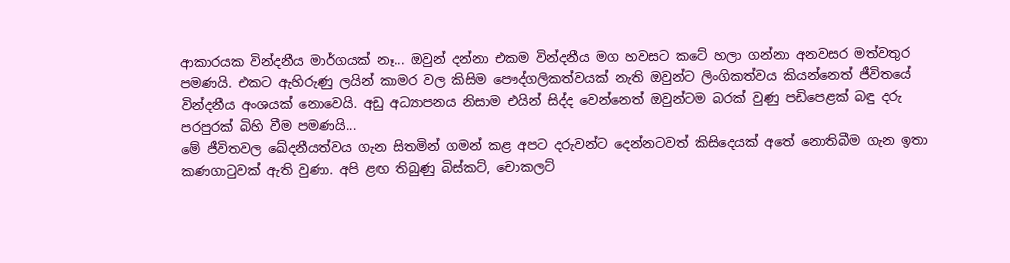ආකාරයක වින්දනීය මාර්ගයක් නෑ... ඔවුන් දන්නා එකම වින්දනීය මග හවසට කටේ හලා ගන්නා අනවසර මත්වතුර පමණයි. එකට ඇහිරුණු ලයින් කාමර වල කිසිම පෞද්ගලිකත්වයක් නැති ඔවුන්ට ලිංගිකත්වය කියන්නෙත් ජීවිතයේ වින්දනීය අංශයක් නොවෙයි. අඩු අධ්‍යාපනය නිසාම එයින් සිද්ද වෙන්නෙත් ඔවුන්ටම බරක් වුණු පඩිපෙළක් බඳු දරු පරපුරක් බිහි වීම පමණයි...
මේ ජීවිතවල ඛේදනීයත්වය ගැන සිතමින් ගමන් කළ අපට දරුවන්ට දෙන්නටවත් කිසිදෙයක් අතේ නොතිබීම ගැන ඉතා කණගාටුවක් ඇති වුණා. අපි ළඟ තිබුණු බිස්කට්, චොකලට්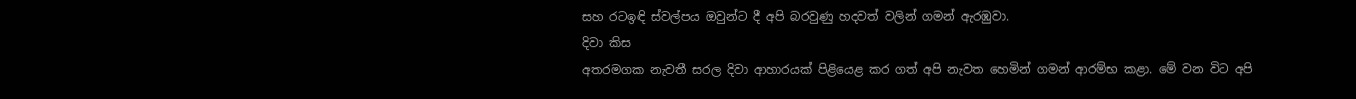සහ රටඉඳි ස්වල්පය ඔවුන්ට දී අපි බරවුණු හදවත් වලින් ගමන් ඇරඹුවා.
දිවා කිස
අතරමගක නැවතී සරල දිවා ආහාරයක් පිළියෙළ කර ගත් අපි නැවත හෙමින් ගමන් ආරම්භ කළා. මේ වන විට අපි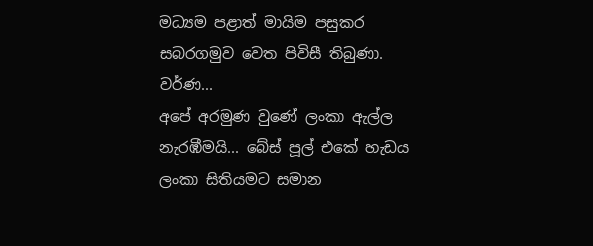මධ්‍යම පළාත් මායිම පසුකර සබරගමුව වෙත පිවිසී තිබුණා.
වර්ණ...
අපේ අරමුණ වුණේ ලංකා ඇල්ල නැරඹීමයි... බේස් පූල් එකේ හැඩය ලංකා සිතියමට සමාන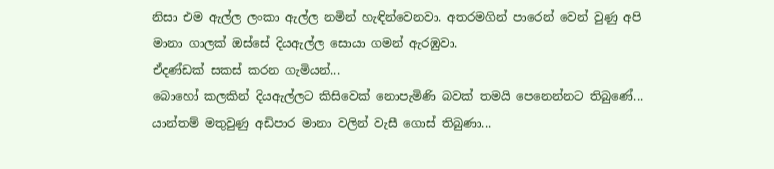නිසා එම ඇල්ල ලංකා ඇල්ල නමින් හැඳින්වෙනවා. අතරමගින් පාරෙන් වෙන් වුණු අපි මානා ගාලක් ඔස්සේ දියඇල්ල සොයා ගමන් ඇරඹුවා.
ඒදණ්ඩක් සකස් කරන ගැමියන්...
බොහෝ කලකින් දියඇල්ලට කිසිවෙක් නොපැමිණි බවක් තමයි පෙනෙන්නට තිබුණේ... යාන්තම් මතුවුණු අඩිපාර මානා වලින් වැසී ගොස් තිබුණා...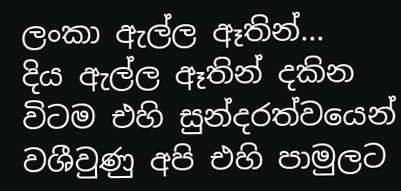ලංකා ඇල්ල ඈතින්...
දිය ඇල්ල ඈතින් දකින විටම එහි සුන්දරත්වයෙන් වශීවුණු අපි එහි පාමුලට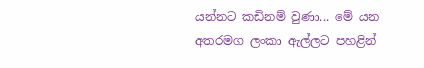යන්නට කඩිනම් වුණා... මේ යන අතරමග ලංකා ඇල්ලට පහළින්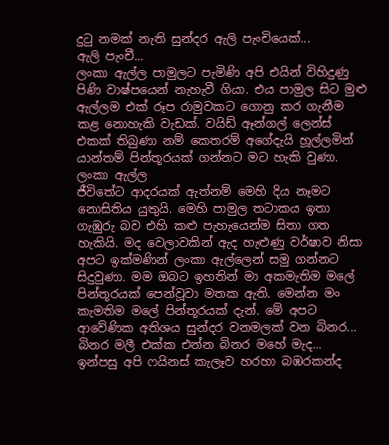දුටු නමක් නැති සුන්දර ඇලි පැංචියෙක්...
ඇලි පැංචී...
ලංකා ඇල්ල පාමුලට පැමිණි අපි එයින් විහිදුණු පිණි වාෂ්පයෙන් නැහැවී ගියා. එය පාමුල සිට මුළු ඇල්ලම එක් රූප රාමුවකට ගොනු කර ගැනීම කළ නොහැකි වැඩක්. වයිඩ් ඈන්ගල් ලෙන්ස් එකක් තිබුණා නම් කෙතරම් අගේදැයි හූල්ලමින් යාන්තම් පින්තූරයක් ගන්නට මට හැකි වුණා.
ලංකා ඇල්ල
ජීවිතේට ආදරයක් ඇත්නම් මෙහි දිය නෑමට නොසිතිය යුතුයි. මෙහි පාමුල තටාකය ඉතා ගැඹුරු බව එහි කළු පැහැයෙන්ම සිතා ගත හැකියි. මද වෙලාවකින් ඇද හැළුණු වර්ෂාව නිසා අපට ඉක්මණින් ලංකා ඇල්ලෙන් සමු ගන්නට සිදුවුණා. මම ඔබට ඉහතින් මා අකමැතිම මලේ පින්තූරයක් පෙන්වූවා මතක ඇති. මෙන්න මං කැමතිම මලේ පින්තූරයක් දැන්. මේ අපට ආවේණික අතිශය සුන්දර වනමලක් වන බිනර...
බිනර මලී එක්ක එන්න බිනර මහේ මැද...
ඉන්පසු අපි ෆයිනස් කැලෑව හරහා බඹරකන්ද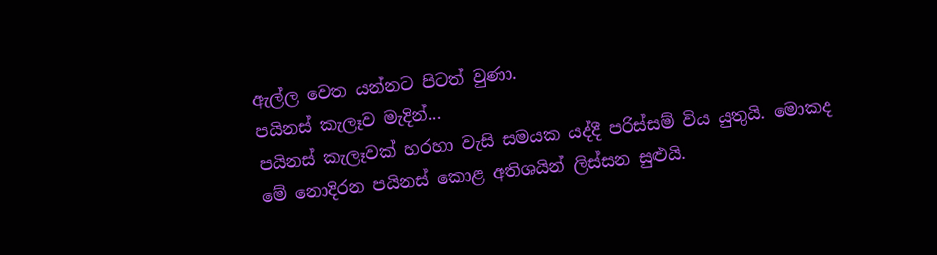ඇල්ල වෙත යන්නට පිටත් වුණා.
පයිනස් කැලෑව මැදින්...
පයිනස් කැලෑවක් හරහා වැසි සමයක යද්දී පරිස්සම් විය යුතුයි. මොකද මේ නොදිරන පයිනස් කොළ අතිශයින් ලිස්සන සුළුයි.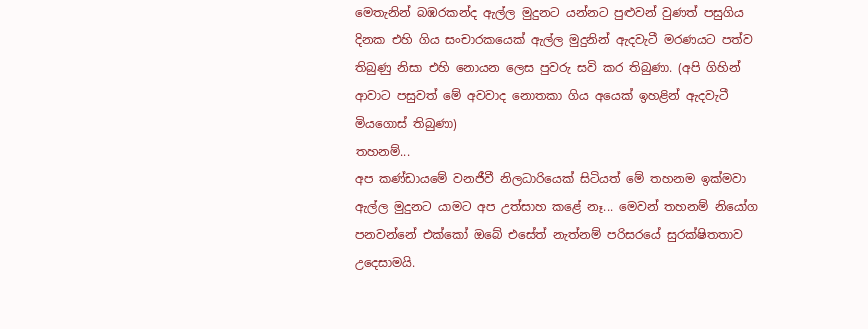මෙතැනින් බඹරකන්ද ඇල්ල මුදුනට යන්නට පුළුවන් වුණත් පසුගිය දිනක එහි ගිය සංචාරකයෙක් ඇල්ල මුදුනින් ඇදවැටී මරණයට පත්ව තිබුණු නිසා එහි නොයන ලෙස පුවරු සවි කර තිබුණා. (අපි ගිහින් ආවාට පසුවත් මේ අවවාද නොතකා ගිය අයෙක් ඉහළින් ඇදවැටී මියගොස් තිබුණා)
තහනම්...
අප කණ්ඩායමේ වනජීවී නිලධාරියෙක් සිටියත් මේ තහනම ඉක්මවා ඇල්ල මුදුනට යාමට අප උත්සාහ කළේ නෑ... මෙවන් තහනම් නියෝග පනවන්නේ එක්කෝ ඔබේ එසේත් නැත්නම් පරිසරයේ සුරක්ෂිතතාව උදෙසාමයි.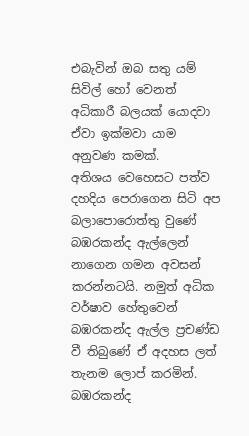එබැවින් ඔබ සතු යම් සිවිල් හෝ වෙනත් අධිකාරී බලයක් යොදවා ඒවා ඉක්මවා යාම අනුවණ කමක්.
අතිශය වෙහෙසට පත්ව දහදිය පෙරාගෙන සිටි අප බලාපොරොත්තු වුණේ බඹරකන්ද ඇල්ලෙන් නාගෙන ගමන අවසන් කරන්නටයි. නමුත් අධික වර්ෂාව හේතුවෙන් බඹරකන්ද ඇල්ල ප්‍රචණ්ඩ වී තිබුණේ ඒ අදහස ලත් තැනම ලොප් කරමින්.
බඹරකන්ද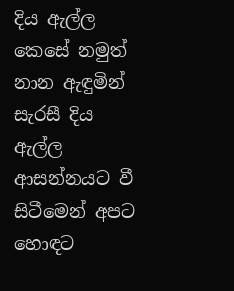දිය ඇල්ල
කෙසේ නමුත් නාන ඇඳුමින් සැරසී දිය ඇල්ල ආසන්නයට වී සිටීමෙන් අපට හොඳට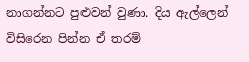නාගන්නට පුළුවන් වුණා. දිය ඇල්ලෙන් විසිරෙන පින්න ඒ තරම්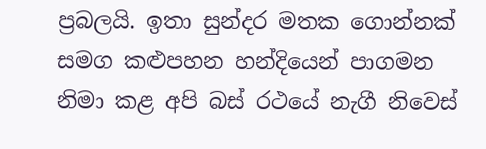ප්‍රබලයි. ඉතා සුන්දර මතක ගොන්නක් සමග කළුපහන හන්දියෙන් පාගමන නිමා කළ අපි බස් රථයේ නැගී නිවෙස්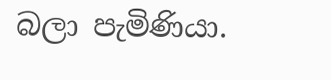බලා පැමිණියා.